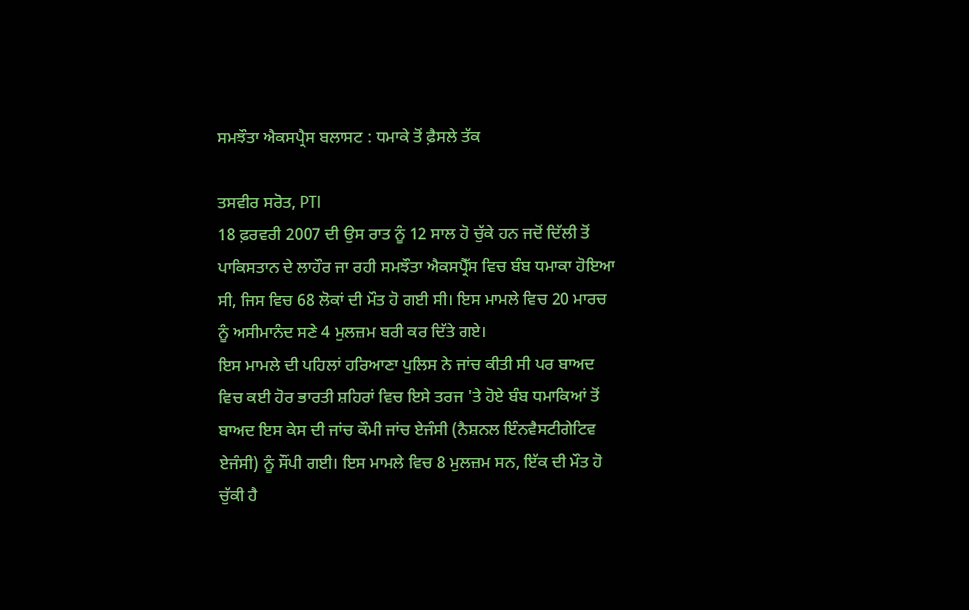ਸਮਝੌਤਾ ਐਕਸਪ੍ਰੈਸ ਬਲਾਸਟ : ਧਮਾਕੇ ਤੋਂ ਫ਼ੈਸਲੇ ਤੱਕ

ਤਸਵੀਰ ਸਰੋਤ, PTI
18 ਫ਼ਰਵਰੀ 2007 ਦੀ ਉਸ ਰਾਤ ਨੂੰ 12 ਸਾਲ ਹੋ ਚੁੱਕੇ ਹਨ ਜਦੋਂ ਦਿੱਲੀ ਤੋਂ ਪਾਕਿਸਤਾਨ ਦੇ ਲਾਹੌਰ ਜਾ ਰਹੀ ਸਮਝੌਤਾ ਐਕਸਪ੍ਰੈੱਸ ਵਿਚ ਬੰਬ ਧਮਾਕਾ ਹੋਇਆ ਸੀ, ਜਿਸ ਵਿਚ 68 ਲੋਕਾਂ ਦੀ ਮੌਤ ਹੋ ਗਈ ਸੀ। ਇਸ ਮਾਮਲੇ ਵਿਚ 20 ਮਾਰਚ ਨੂੰ ਅਸੀਮਾਨੰਦ ਸਣੇ 4 ਮੁਲਜ਼ਮ ਬਰੀ ਕਰ ਦਿੱਤੇ ਗਏ।
ਇਸ ਮਾਮਲੇ ਦੀ ਪਹਿਲਾਂ ਹਰਿਆਣਾ ਪੁਲਿਸ ਨੇ ਜਾਂਚ ਕੀਤੀ ਸੀ ਪਰ ਬਾਅਦ ਵਿਚ ਕਈ ਹੋਰ ਭਾਰਤੀ ਸ਼ਹਿਰਾਂ ਵਿਚ ਇਸੇ ਤਰਜ 'ਤੇ ਹੋਏ ਬੰਬ ਧਮਾਕਿਆਂ ਤੋਂ ਬਾਅਦ ਇਸ ਕੇਸ ਦੀ ਜਾਂਚ ਕੌਮੀ ਜਾਂਚ ਏਜੰਸੀ (ਨੈਸ਼ਨਲ ਇੰਨਵੈਸਟੀਗੇਟਿਵ ਏਜੰਸੀ) ਨੂੰ ਸੌਂਪੀ ਗਈ। ਇਸ ਮਾਮਲੇ ਵਿਚ 8 ਮੁਲਜ਼ਮ ਸਨ, ਇੱਕ ਦੀ ਮੌਤ ਹੋ ਚੁੱਕੀ ਹੈ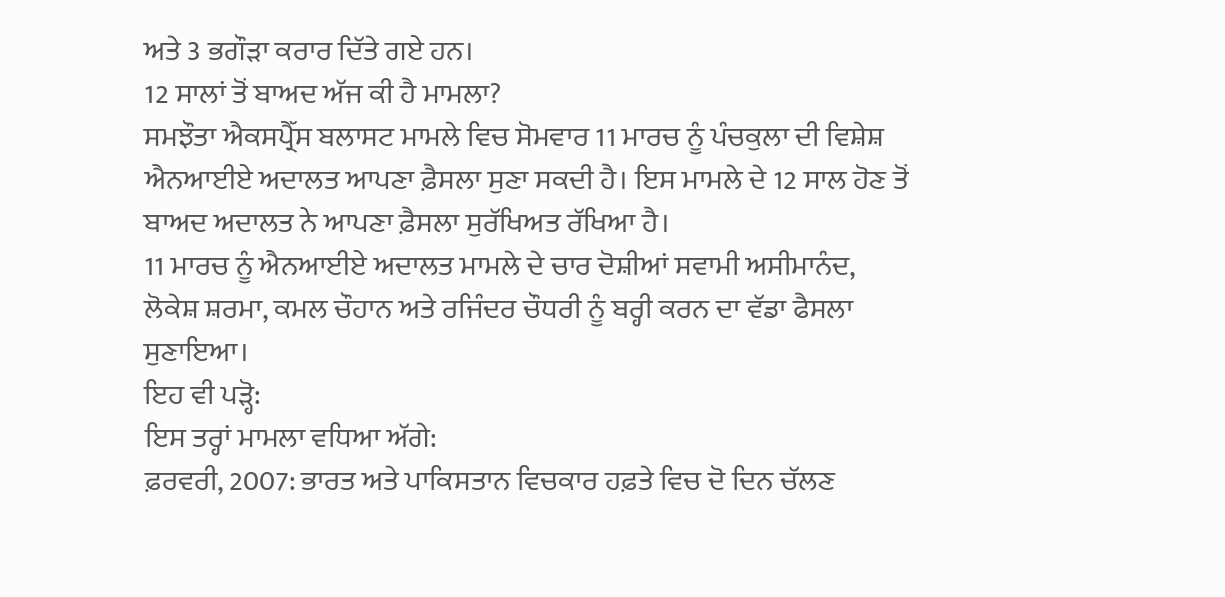ਅਤੇ 3 ਭਗੌੜਾ ਕਰਾਰ ਦਿੱਤੇ ਗਏ ਹਨ।
12 ਸਾਲਾਂ ਤੋਂ ਬਾਅਦ ਅੱਜ ਕੀ ਹੈ ਮਾਮਲਾ?
ਸਮਝੌਤਾ ਐਕਸਪ੍ਰੈੱਸ ਬਲਾਸਟ ਮਾਮਲੇ ਵਿਚ ਸੋਮਵਾਰ 11 ਮਾਰਚ ਨੂੰ ਪੰਚਕੁਲਾ ਦੀ ਵਿਸ਼ੇਸ਼ ਐਨਆਈਏ ਅਦਾਲਤ ਆਪਣਾ ਫ਼ੈਸਲਾ ਸੁਣਾ ਸਕਦੀ ਹੈ। ਇਸ ਮਾਮਲੇ ਦੇ 12 ਸਾਲ ਹੋਣ ਤੋਂ ਬਾਅਦ ਅਦਾਲਤ ਨੇ ਆਪਣਾ ਫ਼ੈਸਲਾ ਸੁਰੱਖਿਅਤ ਰੱਖਿਆ ਹੈ।
11 ਮਾਰਚ ਨੂੰ ਐਨਆਈਏ ਅਦਾਲਤ ਮਾਮਲੇ ਦੇ ਚਾਰ ਦੋਸ਼ੀਆਂ ਸਵਾਮੀ ਅਸੀਮਾਨੰਦ, ਲੋਕੇਸ਼ ਸ਼ਰਮਾ, ਕਮਲ ਚੌਹਾਨ ਅਤੇ ਰਜਿੰਦਰ ਚੌਧਰੀ ਨੂੰ ਬਰ੍ਹੀ ਕਰਨ ਦਾ ਵੱਡਾ ਫੈਸਲਾ ਸੁਣਾਇਆ।
ਇਹ ਵੀ ਪੜ੍ਹੋ:
ਇਸ ਤਰ੍ਹਾਂ ਮਾਮਲਾ ਵਧਿਆ ਅੱਗੇ:
ਫ਼ਰਵਰੀ, 2007: ਭਾਰਤ ਅਤੇ ਪਾਕਿਸਤਾਨ ਵਿਚਕਾਰ ਹਫ਼ਤੇ ਵਿਚ ਦੋ ਦਿਨ ਚੱਲਣ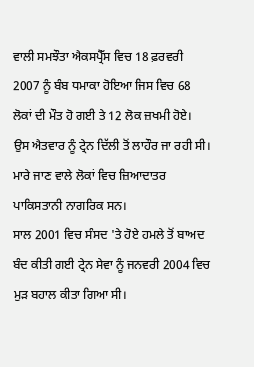ਵਾਲੀ ਸਮਝੌਤਾ ਐਕਸਪ੍ਰੈੱਸ ਵਿਚ 18 ਫ਼ਰਵਰੀ 2007 ਨੂੰ ਬੰਬ ਧਮਾਕਾ ਹੋਇਆ ਜਿਸ ਵਿਚ 68 ਲੋਕਾਂ ਦੀ ਮੌਤ ਹੋ ਗਈ ਤੇ 12 ਲੋਕ ਜ਼ਖਮੀ ਹੋਏ।
ਉਸ ਐਤਵਾਰ ਨੂੰ ਟ੍ਰੇਨ ਦਿੱਲੀ ਤੋਂ ਲਾਹੌਰ ਜਾ ਰਹੀ ਸੀ। ਮਾਰੇ ਜਾਣ ਵਾਲੇ ਲੋਕਾਂ ਵਿਚ ਜ਼ਿਆਦਾਤਰ ਪਾਕਿਸਤਾਨੀ ਨਾਗਰਿਕ ਸਨ।
ਸਾਲ 2001 ਵਿਚ ਸੰਸਦ 'ਤੇ ਹੋਏ ਹਮਲੇ ਤੋਂ ਬਾਅਦ ਬੰਦ ਕੀਤੀ ਗਈ ਟ੍ਰੇਨ ਸੇਵਾ ਨੂੰ ਜਨਵਰੀ 2004 ਵਿਚ ਮੁੜ ਬਹਾਲ ਕੀਤਾ ਗਿਆ ਸੀ।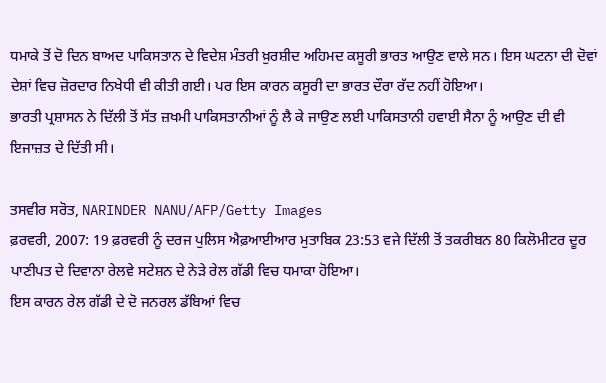ਧਮਾਕੇ ਤੋਂ ਦੋ ਦਿਨ ਬਾਅਦ ਪਾਕਿਸਤਾਨ ਦੇ ਵਿਦੇਸ਼ ਮੰਤਰੀ ਖ਼ੁਰਸ਼ੀਦ ਅਹਿਮਦ ਕਸੂਰੀ ਭਾਰਤ ਆਉਣ ਵਾਲੇ ਸਨ। ਇਸ ਘਟਨਾ ਦੀ ਦੋਵਾਂ ਦੇਸ਼ਾਂ ਵਿਚ ਜ਼ੋਰਦਾਰ ਨਿਖੇਧੀ ਵੀ ਕੀਤੀ ਗਈ। ਪਰ ਇਸ ਕਾਰਨ ਕਸੂਰੀ ਦਾ ਭਾਰਤ ਦੌਰਾ ਰੱਦ ਨਹੀਂ ਹੋਇਆ।
ਭਾਰਤੀ ਪ੍ਰਸ਼ਾਸਨ ਨੇ ਦਿੱਲੀ ਤੋਂ ਸੱਤ ਜ਼ਖਮੀ ਪਾਕਿਸਤਾਨੀਆਂ ਨੂੰ ਲੈ ਕੇ ਜਾਉਣ ਲਈ ਪਾਕਿਸਤਾਨੀ ਹਵਾਈ ਸੈਨਾ ਨੂੰ ਆਉਣ ਦੀ ਵੀ ਇਜਾਜ਼ਤ ਦੇ ਦਿੱਤੀ ਸੀ।

ਤਸਵੀਰ ਸਰੋਤ, NARINDER NANU/AFP/Getty Images
ਫ਼ਰਵਰੀ, 2007: 19 ਫ਼ਰਵਰੀ ਨੂੰ ਦਰਜ ਪੁਲਿਸ ਐਫ਼ਆਈਆਰ ਮੁਤਾਬਿਕ 23:53 ਵਜੇ ਦਿੱਲੀ ਤੋਂ ਤਕਰੀਬਨ 80 ਕਿਲੋਮੀਟਰ ਦੂਰ ਪਾਣੀਪਤ ਦੇ ਦਿਵਾਨਾ ਰੇਲਵੇ ਸਟੇਸ਼ਨ ਦੇ ਨੇੜੇ ਰੇਲ ਗੱਡੀ ਵਿਚ ਧਮਾਕਾ ਹੋਇਆ।
ਇਸ ਕਾਰਨ ਰੇਲ ਗੱਡੀ ਦੇ ਦੋ ਜਨਰਲ ਡੱਬਿਆਂ ਵਿਚ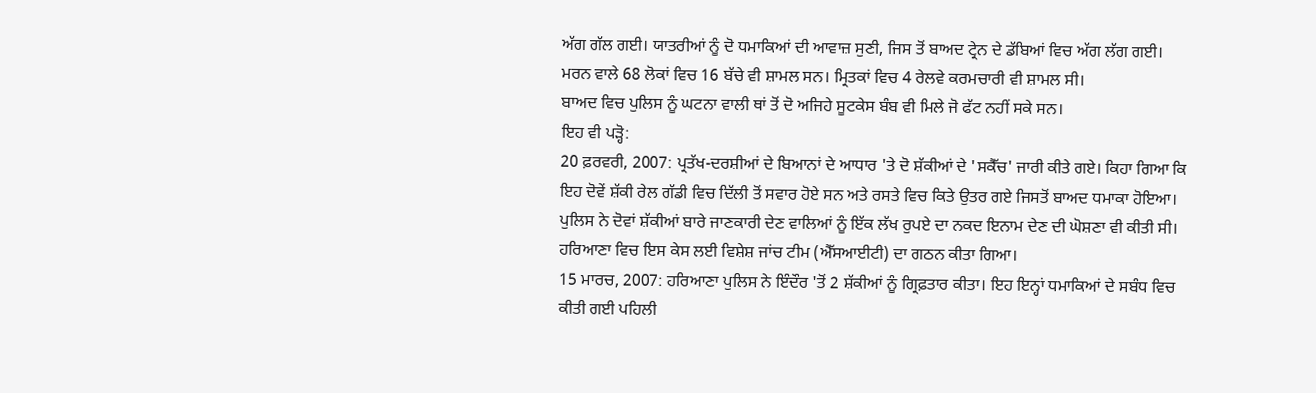ਅੱਗ ਗੱਲ ਗਈ। ਯਾਤਰੀਆਂ ਨੂੰ ਦੋ ਧਮਾਕਿਆਂ ਦੀ ਆਵਾਜ਼ ਸੁਣੀ, ਜਿਸ ਤੋਂ ਬਾਅਦ ਟ੍ਰੇਨ ਦੇ ਡੱਬਿਆਂ ਵਿਚ ਅੱਗ ਲੱਗ ਗਈ।
ਮਰਨ ਵਾਲੇ 68 ਲੋਕਾਂ ਵਿਚ 16 ਬੱਚੇ ਵੀ ਸ਼ਾਮਲ ਸਨ। ਮ੍ਰਿਤਕਾਂ ਵਿਚ 4 ਰੇਲਵੇ ਕਰਮਚਾਰੀ ਵੀ ਸ਼ਾਮਲ ਸੀ।
ਬਾਅਦ ਵਿਚ ਪੁਲਿਸ ਨੂੰ ਘਟਨਾ ਵਾਲੀ ਥਾਂ ਤੋਂ ਦੋ ਅਜਿਹੇ ਸੂਟਕੇਸ ਬੰਬ ਵੀ ਮਿਲੇ ਜੋ ਫੱਟ ਨਹੀਂ ਸਕੇ ਸਨ।
ਇਹ ਵੀ ਪੜ੍ਹੋ:
20 ਫ਼ਰਵਰੀ, 2007: ਪ੍ਰਤੱਖ-ਦਰਸ਼ੀਆਂ ਦੇ ਬਿਆਨਾਂ ਦੇ ਆਧਾਰ 'ਤੇ ਦੋ ਸ਼ੱਕੀਆਂ ਦੇ 'ਸਕੈੱਚ' ਜਾਰੀ ਕੀਤੇ ਗਏ। ਕਿਹਾ ਗਿਆ ਕਿ ਇਹ ਦੋਵੇਂ ਸ਼ੱਕੀ ਰੇਲ ਗੱਡੀ ਵਿਚ ਦਿੱਲੀ ਤੋਂ ਸਵਾਰ ਹੋਏ ਸਨ ਅਤੇ ਰਸਤੇ ਵਿਚ ਕਿਤੇ ਉਤਰ ਗਏ ਜਿਸਤੋਂ ਬਾਅਦ ਧਮਾਕਾ ਹੋਇਆ।
ਪੁਲਿਸ ਨੇ ਦੋਵਾਂ ਸ਼ੱਕੀਆਂ ਬਾਰੇ ਜਾਣਕਾਰੀ ਦੇਣ ਵਾਲਿਆਂ ਨੂੰ ਇੱਕ ਲੱਖ ਰੁਪਏ ਦਾ ਨਕਦ ਇਨਾਮ ਦੇਣ ਦੀ ਘੋਸ਼ਣਾ ਵੀ ਕੀਤੀ ਸੀ।
ਹਰਿਆਣਾ ਵਿਚ ਇਸ ਕੇਸ ਲਈ ਵਿਸ਼ੇਸ਼ ਜਾਂਚ ਟੀਮ (ਐੱਸਆਈਟੀ) ਦਾ ਗਠਨ ਕੀਤਾ ਗਿਆ।
15 ਮਾਰਚ, 2007: ਹਰਿਆਣਾ ਪੁਲਿਸ ਨੇ ਇੰਦੌਰ 'ਤੋਂ 2 ਸ਼ੱਕੀਆਂ ਨੂੰ ਗ੍ਰਿਫ਼ਤਾਰ ਕੀਤਾ। ਇਹ ਇਨ੍ਹਾਂ ਧਮਾਕਿਆਂ ਦੇ ਸਬੰਧ ਵਿਚ ਕੀਤੀ ਗਈ ਪਹਿਲੀ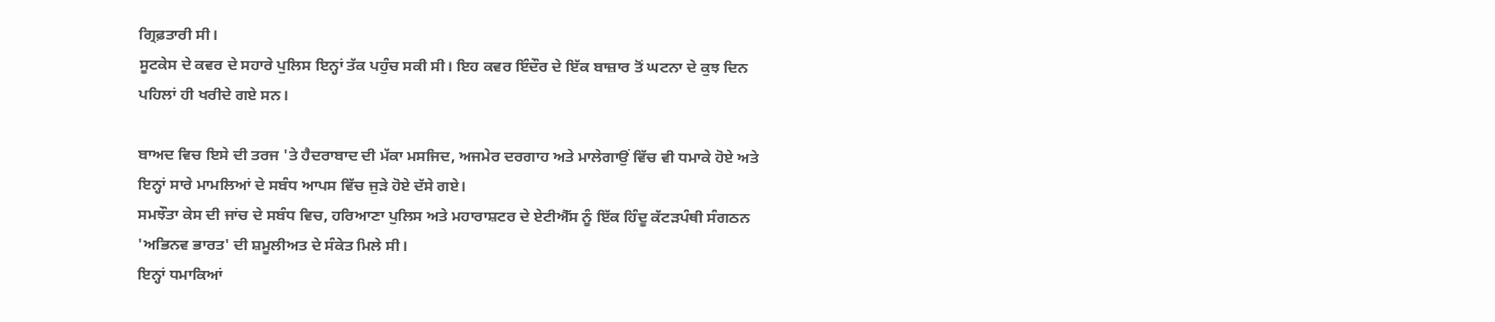ਗ੍ਰਿਫ਼ਤਾਰੀ ਸੀ।
ਸੂਟਕੇਸ ਦੇ ਕਵਰ ਦੇ ਸਹਾਰੇ ਪੁਲਿਸ ਇਨ੍ਹਾਂ ਤੱਕ ਪਹੁੰਚ ਸਕੀ ਸੀ। ਇਹ ਕਵਰ ਇੰਦੌਰ ਦੇ ਇੱਕ ਬਾਜ਼ਾਰ ਤੋਂ ਘਟਨਾ ਦੇ ਕੁਝ ਦਿਨ ਪਹਿਲਾਂ ਹੀ ਖਰੀਦੇ ਗਏ ਸਨ।

ਬਾਅਦ ਵਿਚ ਇਸੇ ਦੀ ਤਰਜ 'ਤੇ ਹੈਦਰਾਬਾਦ ਦੀ ਮੱਕਾ ਮਸਜਿਦ, ਅਜਮੇਰ ਦਰਗਾਹ ਅਤੇ ਮਾਲੇਗਾਉਂ ਵਿੱਚ ਵੀ ਧਮਾਕੇ ਹੋਏ ਅਤੇ ਇਨ੍ਹਾਂ ਸਾਰੇ ਮਾਮਲਿਆਂ ਦੇ ਸਬੰਧ ਆਪਸ ਵਿੱਚ ਜੁੜੇ ਹੋਏ ਦੱਸੇ ਗਏ।
ਸਮਝੌਤਾ ਕੇਸ ਦੀ ਜਾਂਚ ਦੇ ਸਬੰਧ ਵਿਚ, ਹਰਿਆਣਾ ਪੁਲਿਸ ਅਤੇ ਮਹਾਰਾਸ਼ਟਰ ਦੇ ਏਟੀਐੱਸ ਨੂੰ ਇੱਕ ਹਿੰਦੂ ਕੱਟੜਪੰਥੀ ਸੰਗਠਨ 'ਅਭਿਨਵ ਭਾਰਤ' ਦੀ ਸ਼ਮੂਲੀਅਤ ਦੇ ਸੰਕੇਤ ਮਿਲੇ ਸੀ।
ਇਨ੍ਹਾਂ ਧਮਾਕਿਆਂ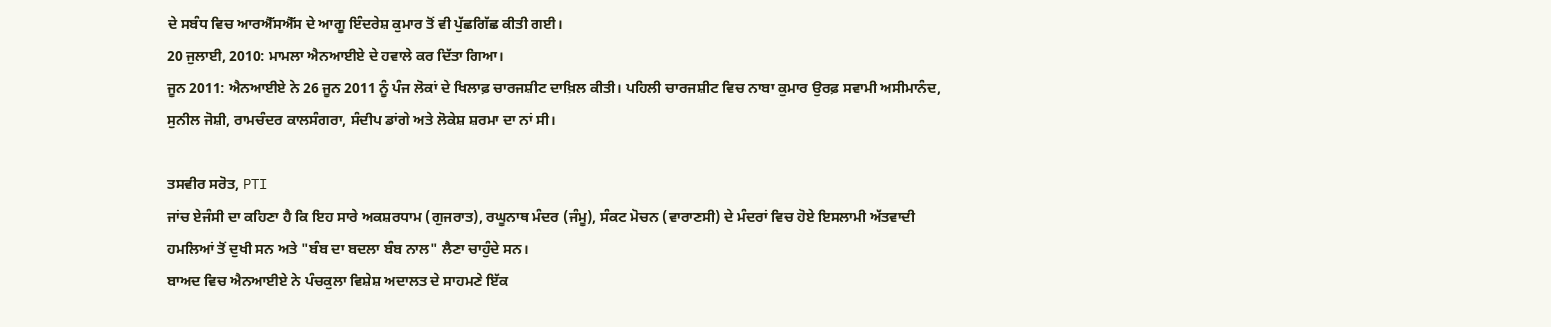ਦੇ ਸਬੰਧ ਵਿਚ ਆਰਐੱਸਐੱਸ ਦੇ ਆਗੂ ਇੰਦਰੇਸ਼ ਕੁਮਾਰ ਤੋਂ ਵੀ ਪੁੱਛਗਿੱਛ ਕੀਤੀ ਗਈ।
20 ਜੁਲਾਈ, 2010: ਮਾਮਲਾ ਐਨਆਈਏ ਦੇ ਹਵਾਲੇ ਕਰ ਦਿੱਤਾ ਗਿਆ।
ਜੂਨ 2011: ਐਨਆਈਏ ਨੇ 26 ਜੂਨ 2011 ਨੂੰ ਪੰਜ ਲੋਕਾਂ ਦੇ ਖਿਲਾਫ਼ ਚਾਰਜਸ਼ੀਟ ਦਾਖ਼ਿਲ ਕੀਤੀ। ਪਹਿਲੀ ਚਾਰਜਸ਼ੀਟ ਵਿਚ ਨਾਬਾ ਕੁਮਾਰ ਉਰਫ਼ ਸਵਾਮੀ ਅਸੀਮਾਨੰਦ, ਸੁਨੀਲ ਜੋਸ਼ੀ, ਰਾਮਚੰਦਰ ਕਾਲਸੰਗਰਾ, ਸੰਦੀਪ ਡਾਂਗੇ ਅਤੇ ਲੋਕੇਸ਼ ਸ਼ਰਮਾ ਦਾ ਨਾਂ ਸੀ।

ਤਸਵੀਰ ਸਰੋਤ, PTI
ਜਾਂਚ ਏਜੰਸੀ ਦਾ ਕਹਿਣਾ ਹੈ ਕਿ ਇਹ ਸਾਰੇ ਅਕਸ਼ਰਧਾਮ (ਗੁਜਰਾਤ), ਰਘੂਨਾਥ ਮੰਦਰ (ਜੰਮੂ), ਸੰਕਟ ਮੋਚਨ (ਵਾਰਾਣਸੀ) ਦੇ ਮੰਦਰਾਂ ਵਿਚ ਹੋਏ ਇਸਲਾਮੀ ਅੱਤਵਾਦੀ ਹਮਲਿਆਂ ਤੋਂ ਦੁਖੀ ਸਨ ਅਤੇ "ਬੰਬ ਦਾ ਬਦਲਾ ਬੰਬ ਨਾਲ" ਲੈਣਾ ਚਾਹੁੰਦੇ ਸਨ।
ਬਾਅਦ ਵਿਚ ਐਨਆਈਏ ਨੇ ਪੰਚਕੁਲਾ ਵਿਸ਼ੇਸ਼ ਅਦਾਲਤ ਦੇ ਸਾਹਮਣੇ ਇੱਕ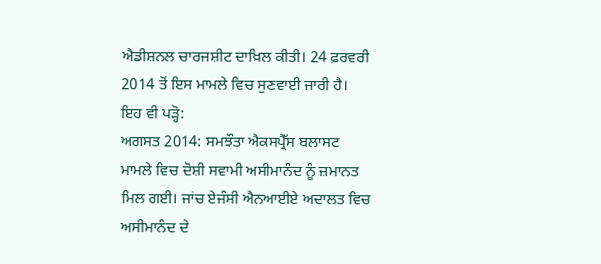ਐਡੀਸ਼ਨਲ ਚਾਰਜਸ਼ੀਟ ਦਾਖ਼ਿਲ ਕੀਤੀ। 24 ਫ਼ਰਵਰੀ 2014 ਤੋਂ ਇਸ ਮਾਮਲੇ ਵਿਚ ਸੁਣਵਾਈ ਜਾਰੀ ਹੈ।
ਇਹ ਵੀ ਪੜ੍ਹੋ:
ਅਗਸਤ 2014: ਸਮਝੌਤਾ ਐਕਸਪ੍ਰੈੱਸ ਬਲਾਸਟ ਮਾਮਲੇ ਵਿਚ ਦੋਸ਼ੀ ਸਵਾਮੀ ਅਸੀਮਾਨੰਦ ਨੂੰ ਜ਼ਮਾਨਤ ਮਿਲ ਗਈ। ਜਾਂਚ ਏਜੰਸੀ ਐਨਆਈਏ ਅਦਾਲਤ ਵਿਚ ਅਸੀਮਾਨੰਦ ਦੇ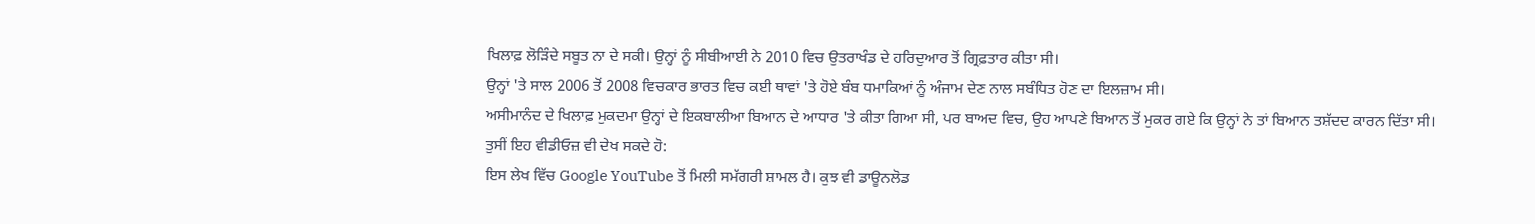ਖਿਲਾਫ਼ ਲੋੜਿੰਦੇ ਸਬੂਤ ਨਾ ਦੇ ਸਕੀ। ਉਨ੍ਹਾਂ ਨੂੰ ਸੀਬੀਆਈ ਨੇ 2010 ਵਿਚ ਉਤਰਾਖੰਡ ਦੇ ਹਰਿਦੁਆਰ ਤੋਂ ਗ੍ਰਿਫ਼ਤਾਰ ਕੀਤਾ ਸੀ।
ਉਨ੍ਹਾਂ 'ਤੇ ਸਾਲ 2006 ਤੋਂ 2008 ਵਿਚਕਾਰ ਭਾਰਤ ਵਿਚ ਕਈ ਥਾਵਾਂ 'ਤੇ ਹੋਏ ਬੰਬ ਧਮਾਕਿਆਂ ਨੂੰ ਅੰਜਾਮ ਦੇਣ ਨਾਲ ਸਬੰਧਿਤ ਹੋਣ ਦਾ ਇਲਜ਼ਾਮ ਸੀ।
ਅਸੀਮਾਨੰਦ ਦੇ ਖਿਲਾਫ਼ ਮੁਕਦਮਾ ਉਨ੍ਹਾਂ ਦੇ ਇਕਬਾਲੀਆ ਬਿਆਨ ਦੇ ਆਧਾਰ 'ਤੇ ਕੀਤਾ ਗਿਆ ਸੀ, ਪਰ ਬਾਅਦ ਵਿਚ, ਉਹ ਆਪਣੇ ਬਿਆਨ ਤੋਂ ਮੁਕਰ ਗਏ ਕਿ ਉਨ੍ਹਾਂ ਨੇ ਤਾਂ ਬਿਆਨ ਤਸ਼ੱਦਦ ਕਾਰਨ ਦਿੱਤਾ ਸੀ।
ਤੁਸੀਂ ਇਹ ਵੀਡੀਓਜ਼ ਵੀ ਦੇਖ ਸਕਦੇ ਹੋ:
ਇਸ ਲੇਖ ਵਿੱਚ Google YouTube ਤੋਂ ਮਿਲੀ ਸਮੱਗਰੀ ਸ਼ਾਮਲ ਹੈ। ਕੁਝ ਵੀ ਡਾਊਨਲੋਡ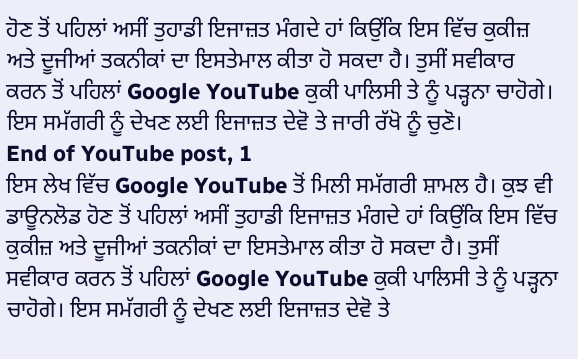ਹੋਣ ਤੋਂ ਪਹਿਲਾਂ ਅਸੀਂ ਤੁਹਾਡੀ ਇਜਾਜ਼ਤ ਮੰਗਦੇ ਹਾਂ ਕਿਉਂਕਿ ਇਸ ਵਿੱਚ ਕੁਕੀਜ਼ ਅਤੇ ਦੂਜੀਆਂ ਤਕਨੀਕਾਂ ਦਾ ਇਸਤੇਮਾਲ ਕੀਤਾ ਹੋ ਸਕਦਾ ਹੈ। ਤੁਸੀਂ ਸਵੀਕਾਰ ਕਰਨ ਤੋਂ ਪਹਿਲਾਂ Google YouTube ਕੁਕੀ ਪਾਲਿਸੀ ਤੇ ਨੂੰ ਪੜ੍ਹਨਾ ਚਾਹੋਗੇ। ਇਸ ਸਮੱਗਰੀ ਨੂੰ ਦੇਖਣ ਲਈ ਇਜਾਜ਼ਤ ਦੇਵੋ ਤੇ ਜਾਰੀ ਰੱਖੋ ਨੂੰ ਚੁਣੋ।
End of YouTube post, 1
ਇਸ ਲੇਖ ਵਿੱਚ Google YouTube ਤੋਂ ਮਿਲੀ ਸਮੱਗਰੀ ਸ਼ਾਮਲ ਹੈ। ਕੁਝ ਵੀ ਡਾਊਨਲੋਡ ਹੋਣ ਤੋਂ ਪਹਿਲਾਂ ਅਸੀਂ ਤੁਹਾਡੀ ਇਜਾਜ਼ਤ ਮੰਗਦੇ ਹਾਂ ਕਿਉਂਕਿ ਇਸ ਵਿੱਚ ਕੁਕੀਜ਼ ਅਤੇ ਦੂਜੀਆਂ ਤਕਨੀਕਾਂ ਦਾ ਇਸਤੇਮਾਲ ਕੀਤਾ ਹੋ ਸਕਦਾ ਹੈ। ਤੁਸੀਂ ਸਵੀਕਾਰ ਕਰਨ ਤੋਂ ਪਹਿਲਾਂ Google YouTube ਕੁਕੀ ਪਾਲਿਸੀ ਤੇ ਨੂੰ ਪੜ੍ਹਨਾ ਚਾਹੋਗੇ। ਇਸ ਸਮੱਗਰੀ ਨੂੰ ਦੇਖਣ ਲਈ ਇਜਾਜ਼ਤ ਦੇਵੋ ਤੇ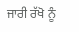ਜਾਰੀ ਰੱਖੋ ਨੂੰ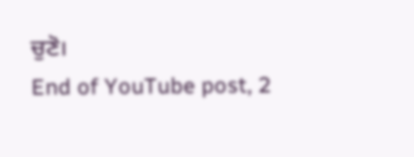ਚੁਣੋ।
End of YouTube post, 2